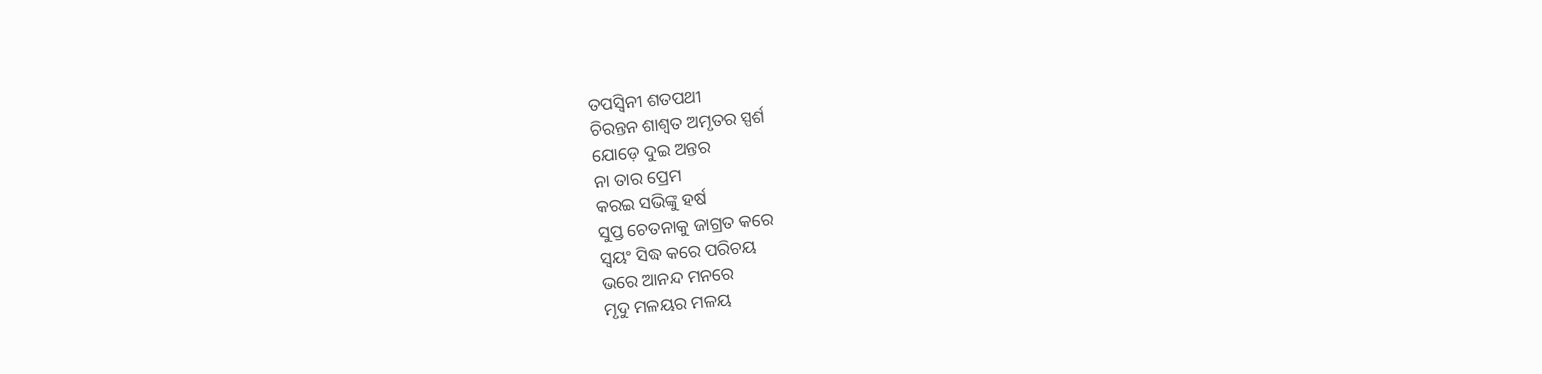ତପସ୍ୱିନୀ ଶତପଥୀ
ଚିରନ୍ତନ ଶାଶ୍ୱତ ଅମୃତର ସ୍ପର୍ଶ
ଯୋଡ଼େ ଦୁଇ ଅନ୍ତର
ନା ତାର ପ୍ରେମ
କରଇ ସଭିଙ୍କୁ ହର୍ଷ
ସୁପ୍ତ ଚେତନାକୁ ଜାଗ୍ରତ କରେ
ସ୍ଵୟଂ ସିଦ୍ଧ କରେ ପରିଚୟ
ଭରେ ଆନନ୍ଦ ମନରେ
ମୃଦୁ ମଳୟର ମଳୟ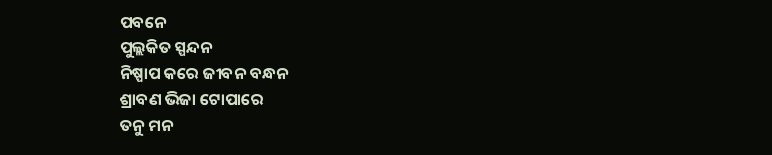ପବନେ
ପୁଲ୍ଲକିତ ସ୍ପନ୍ଦନ
ନିଷ୍ପାପ କରେ ଜୀବନ ବନ୍ଧନ
ଶ୍ରାବଣ ଭିଜା ଟୋପାରେ
ତନୁ ମନ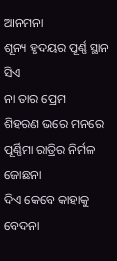ଆନମନା
ଶୂନ୍ୟ ହୃଦୟର ପୂର୍ଣ୍ଣ ସ୍ଥାନ ସିଏ
ନା ତାର ପ୍ରେମ
ଶିହରଣ ଭରେ ମନରେ
ପୂର୍ଣ୍ଣିମା ରାତ୍ରିର ନିର୍ମଳ ଜୋଛନା
ଦିଏ କେବେ କାହାକୁ ବେଦନା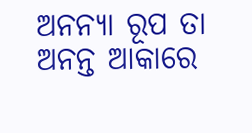ଅନନ୍ୟା ରୂପ ତା ଅନନ୍ତ ଆକାରେ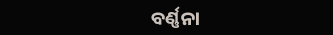ବର୍ଣ୍ଣନା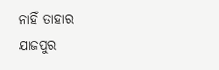ନାହିଁ ତାହାର
ଯାଜପୁର